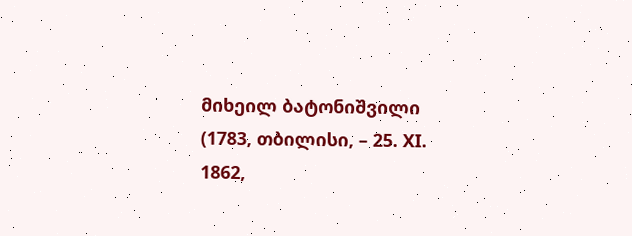მიხეილ ბატონიშვილი (1783, თბილისი, – 25. XI. 1862,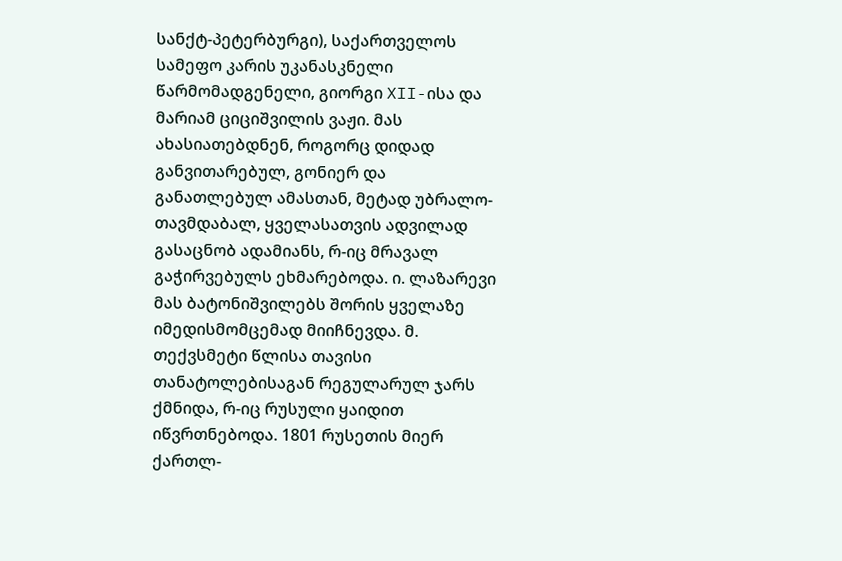სანქტ-პეტერბურგი), საქართველოს სამეფო კარის უკანასკნელი წარმომადგენელი, გიორგი XII-ისა და მარიამ ციციშვილის ვაჟი. მას ახასიათებდნენ, როგორც დიდად განვითარებულ, გონიერ და განათლებულ ამასთან, მეტად უბრალო-თავმდაბალ, ყველასათვის ადვილად გასაცნობ ადამიანს, რ-იც მრავალ გაჭირვებულს ეხმარებოდა. ი. ლაზარევი მას ბატონიშვილებს შორის ყველაზე იმედისმომცემად მიიჩნევდა. მ. თექვსმეტი წლისა თავისი თანატოლებისაგან რეგულარულ ჯარს ქმნიდა, რ-იც რუსული ყაიდით იწვრთნებოდა. 1801 რუსეთის მიერ ქართლ-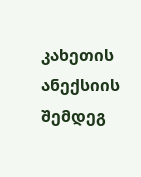კახეთის ანექსიის შემდეგ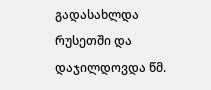გადასახლდა რუსეთში და დაჯილდოვდა წმ.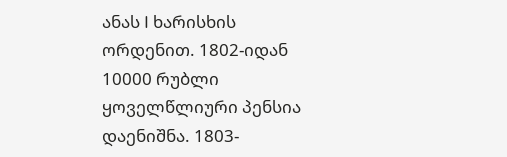ანას I ხარისხის ორდენით. 1802-იდან 10000 რუბლი ყოველწლიური პენსია დაენიშნა. 1803-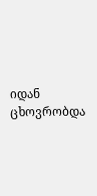იდან ცხოვრობდა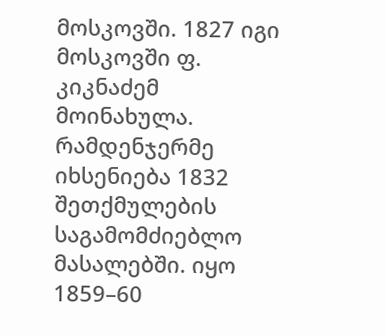მოსკოვში. 1827 იგი მოსკოვში ფ. კიკნაძემ მოინახულა. რამდენჯერმე იხსენიება 1832 შეთქმულების საგამომძიებლო მასალებში. იყო 1859–60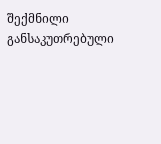შექმნილი განსაკუთრებული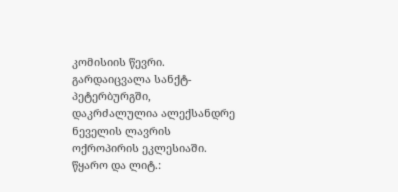კომისიის წევრი. გარდაიცვალა სანქტ-პეტერბურგში, დაკრძალულია ალექსანდრე ნეველის ლავრის ოქროპირის ეკლესიაში.
წყარო და ლიტ.: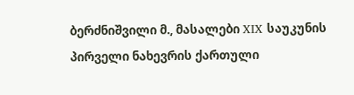ბერძნიშვილი მ., მასალები XIX საუკუნის პირველი ნახევრის ქართული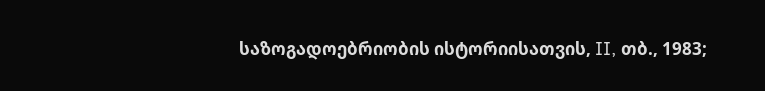საზოგადოებრიობის ისტორიისათვის, II, თბ., 1983;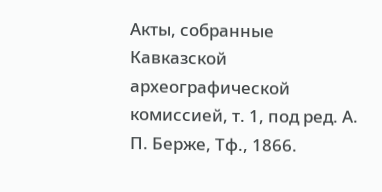Акты, собранные Кавказской археографической комиссией, т. 1, под ред. А. П. Берже, Тф., 1866.